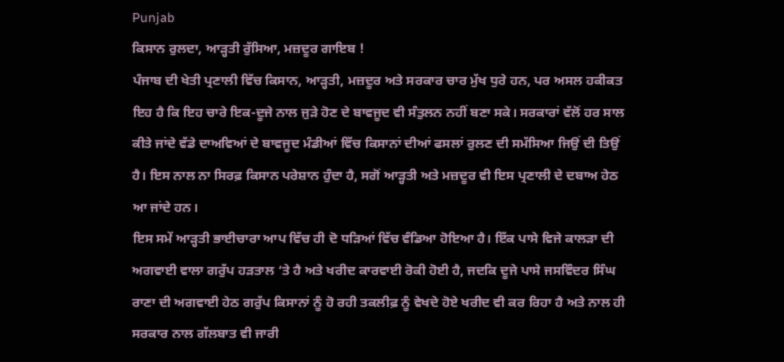Punjab
ਕਿਸਾਨ ਰੁਲਦਾ, ਆੜ੍ਹਤੀ ਰੁੱਸਿਆ, ਮਜ਼ਦੂਰ ਗਾਇਬ !
ਪੰਜਾਬ ਦੀ ਖੇਤੀ ਪ੍ਰਣਾਲੀ ਵਿੱਚ ਕਿਸਾਨ, ਆੜ੍ਹਤੀ, ਮਜ਼ਦੂਰ ਅਤੇ ਸਰਕਾਰ ਚਾਰ ਮੁੱਖ ਧੁਰੇ ਹਨ, ਪਰ ਅਸਲ ਹਕੀਕਤ ਇਹ ਹੈ ਕਿ ਇਹ ਚਾਰੇ ਇਕ-ਦੂਜੇ ਨਾਲ ਜੁੜੇ ਹੋਣ ਦੇ ਬਾਵਜੂਦ ਵੀ ਸੰਤੁਲਨ ਨਹੀਂ ਬਣਾ ਸਕੇ। ਸਰਕਾਰਾਂ ਵੱਲੋਂ ਹਰ ਸਾਲ ਕੀਤੇ ਜਾਂਦੇ ਵੱਡੇ ਦਾਅਵਿਆਂ ਦੇ ਬਾਵਜੂਦ ਮੰਡੀਆਂ ਵਿੱਚ ਕਿਸਾਨਾਂ ਦੀਆਂ ਫਸਲਾਂ ਰੁਲਣ ਦੀ ਸਮੱਸਿਆ ਜਿਉਂ ਦੀ ਤਿਉਂ ਹੈ। ਇਸ ਨਾਲ ਨਾ ਸਿਰਫ਼ ਕਿਸਾਨ ਪਰੇਸ਼ਾਨ ਹੁੰਦਾ ਹੈ, ਸਗੋਂ ਆੜ੍ਹਤੀ ਅਤੇ ਮਜ਼ਦੂਰ ਵੀ ਇਸ ਪ੍ਰਣਾਲੀ ਦੇ ਦਬਾਅ ਹੇਠ ਆ ਜਾਂਦੇ ਹਨ।
ਇਸ ਸਮੇਂ ਆੜ੍ਹਤੀ ਭਾਈਚਾਰਾ ਆਪ ਵਿੱਚ ਹੀ ਦੋ ਧੜਿਆਂ ਵਿੱਚ ਵੰਡਿਆ ਹੋਇਆ ਹੈ। ਇੱਕ ਪਾਸੇ ਵਿਜੇ ਕਾਲੜਾ ਦੀ ਅਗਵਾਈ ਵਾਲਾ ਗਰੁੱਪ ਹੜਤਾਲ ‘ਤੇ ਹੈ ਅਤੇ ਖਰੀਦ ਕਾਰਵਾਈ ਰੋਕੀ ਹੋਈ ਹੈ, ਜਦਕਿ ਦੂਜੇ ਪਾਸੇ ਜਸਵਿੰਦਰ ਸਿੰਘ ਰਾਣਾ ਦੀ ਅਗਵਾਈ ਹੇਠ ਗਰੁੱਪ ਕਿਸਾਨਾਂ ਨੂੰ ਹੋ ਰਹੀ ਤਕਲੀਫ਼ ਨੂੰ ਵੇਖਦੇ ਹੋਏ ਖਰੀਦ ਵੀ ਕਰ ਰਿਹਾ ਹੈ ਅਤੇ ਨਾਲ ਹੀ ਸਰਕਾਰ ਨਾਲ ਗੱਲਬਾਤ ਵੀ ਜਾਰੀ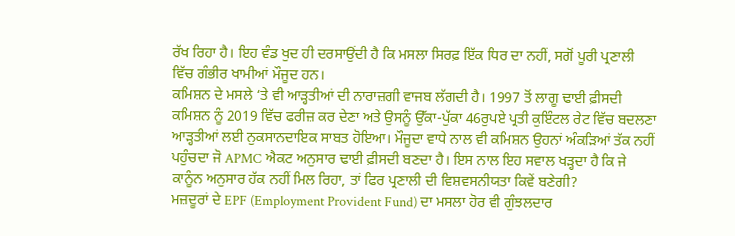ਰੱਖ ਰਿਹਾ ਹੈ। ਇਹ ਵੰਡ ਖੁਦ ਹੀ ਦਰਸਾਉਂਦੀ ਹੈ ਕਿ ਮਸਲਾ ਸਿਰਫ਼ ਇੱਕ ਧਿਰ ਦਾ ਨਹੀਂ, ਸਗੋਂ ਪੂਰੀ ਪ੍ਰਣਾਲੀ ਵਿੱਚ ਗੰਭੀਰ ਖਾਮੀਆਂ ਮੌਜੂਦ ਹਨ।
ਕਮਿਸ਼ਨ ਦੇ ਮਸਲੇ ‘ਤੇ ਵੀ ਆੜ੍ਹਤੀਆਂ ਦੀ ਨਾਰਾਜ਼ਗੀ ਵਾਜਬ ਲੱਗਦੀ ਹੈ। 1997 ਤੋਂ ਲਾਗੂ ਢਾਈ ਫ਼ੀਸਦੀ ਕਮਿਸ਼ਨ ਨੂੰ 2019 ਵਿੱਚ ਫਰੀਜ਼ ਕਰ ਦੇਣਾ ਅਤੇ ਉਸਨੂੰ ਉੱਕਾ-ਪੁੱਕਾ 46ਰੁਪਏ ਪ੍ਰਤੀ ਕੁਇੰਟਲ ਰੇਟ ਵਿੱਚ ਬਦਲਣਾ ਆੜ੍ਹਤੀਆਂ ਲਈ ਨੁਕਸਾਨਦਾਇਕ ਸਾਬਤ ਹੋਇਆ। ਮੌਜੂਦਾ ਵਾਧੇ ਨਾਲ ਵੀ ਕਮਿਸ਼ਨ ਉਹਨਾਂ ਅੰਕੜਿਆਂ ਤੱਕ ਨਹੀਂ ਪਹੁੰਚਦਾ ਜੋ APMC ਐਕਟ ਅਨੁਸਾਰ ਢਾਈ ਫ਼ੀਸਦੀ ਬਣਦਾ ਹੈ। ਇਸ ਨਾਲ ਇਹ ਸਵਾਲ ਖੜ੍ਹਦਾ ਹੈ ਕਿ ਜੇ ਕਾਨੂੰਨ ਅਨੁਸਾਰ ਹੱਕ ਨਹੀਂ ਮਿਲ ਰਿਹਾ, ਤਾਂ ਫਿਰ ਪ੍ਰਣਾਲੀ ਦੀ ਵਿਸ਼ਵਸਨੀਯਤਾ ਕਿਵੇਂ ਬਣੇਗੀ?
ਮਜ਼ਦੂਰਾਂ ਦੇ EPF (Employment Provident Fund) ਦਾ ਮਸਲਾ ਹੋਰ ਵੀ ਗੁੰਝਲਦਾਰ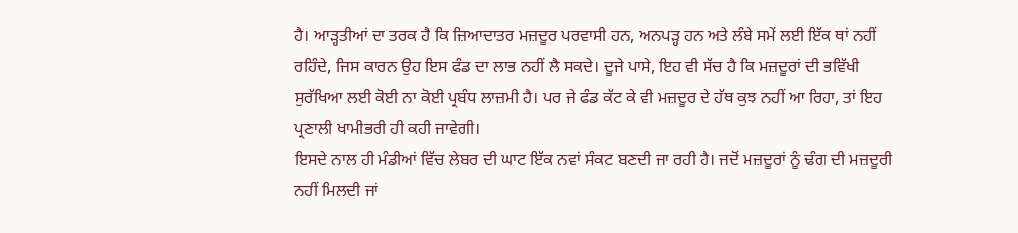ਹੈ। ਆੜ੍ਹਤੀਆਂ ਦਾ ਤਰਕ ਹੈ ਕਿ ਜ਼ਿਆਦਾਤਰ ਮਜ਼ਦੂਰ ਪਰਵਾਸੀ ਹਨ, ਅਨਪੜ੍ਹ ਹਨ ਅਤੇ ਲੰਬੇ ਸਮੇਂ ਲਈ ਇੱਕ ਥਾਂ ਨਹੀਂ ਰਹਿੰਦੇ, ਜਿਸ ਕਾਰਨ ਉਹ ਇਸ ਫੰਡ ਦਾ ਲਾਭ ਨਹੀਂ ਲੈ ਸਕਦੇ। ਦੂਜੇ ਪਾਸੇ, ਇਹ ਵੀ ਸੱਚ ਹੈ ਕਿ ਮਜ਼ਦੂਰਾਂ ਦੀ ਭਵਿੱਖੀ ਸੁਰੱਖਿਆ ਲਈ ਕੋਈ ਨਾ ਕੋਈ ਪ੍ਰਬੰਧ ਲਾਜ਼ਮੀ ਹੈ। ਪਰ ਜੇ ਫੰਡ ਕੱਟ ਕੇ ਵੀ ਮਜ਼ਦੂਰ ਦੇ ਹੱਥ ਕੁਝ ਨਹੀਂ ਆ ਰਿਹਾ, ਤਾਂ ਇਹ ਪ੍ਰਣਾਲੀ ਖਾਮੀਭਰੀ ਹੀ ਕਹੀ ਜਾਵੇਗੀ।
ਇਸਦੇ ਨਾਲ ਹੀ ਮੰਡੀਆਂ ਵਿੱਚ ਲੇਬਰ ਦੀ ਘਾਟ ਇੱਕ ਨਵਾਂ ਸੰਕਟ ਬਣਦੀ ਜਾ ਰਹੀ ਹੈ। ਜਦੋਂ ਮਜ਼ਦੂਰਾਂ ਨੂੰ ਢੰਗ ਦੀ ਮਜ਼ਦੂਰੀ ਨਹੀਂ ਮਿਲਦੀ ਜਾਂ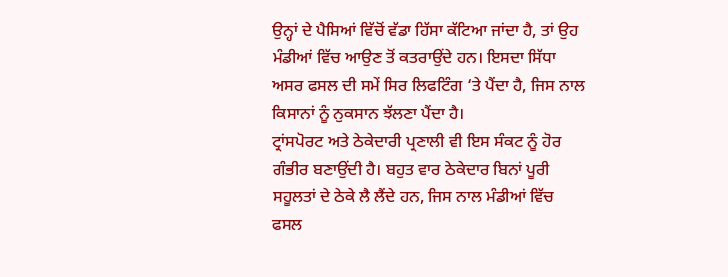ਉਨ੍ਹਾਂ ਦੇ ਪੈਸਿਆਂ ਵਿੱਚੋਂ ਵੱਡਾ ਹਿੱਸਾ ਕੱਟਿਆ ਜਾਂਦਾ ਹੈ, ਤਾਂ ਉਹ ਮੰਡੀਆਂ ਵਿੱਚ ਆਉਣ ਤੋਂ ਕਤਰਾਉਂਦੇ ਹਨ। ਇਸਦਾ ਸਿੱਧਾ ਅਸਰ ਫਸਲ ਦੀ ਸਮੇਂ ਸਿਰ ਲਿਫਟਿੰਗ ‘ਤੇ ਪੈਂਦਾ ਹੈ, ਜਿਸ ਨਾਲ ਕਿਸਾਨਾਂ ਨੂੰ ਨੁਕਸਾਨ ਝੱਲਣਾ ਪੈਂਦਾ ਹੈ।
ਟ੍ਰਾਂਸਪੋਰਟ ਅਤੇ ਠੇਕੇਦਾਰੀ ਪ੍ਰਣਾਲੀ ਵੀ ਇਸ ਸੰਕਟ ਨੂੰ ਹੋਰ ਗੰਭੀਰ ਬਣਾਉਂਦੀ ਹੈ। ਬਹੁਤ ਵਾਰ ਠੇਕੇਦਾਰ ਬਿਨਾਂ ਪੂਰੀ ਸਹੂਲਤਾਂ ਦੇ ਠੇਕੇ ਲੈ ਲੈਂਦੇ ਹਨ, ਜਿਸ ਨਾਲ ਮੰਡੀਆਂ ਵਿੱਚ ਫਸਲ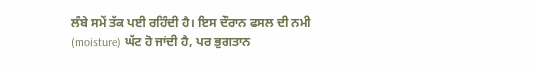ਲੰਬੇ ਸਮੇਂ ਤੱਕ ਪਈ ਰਹਿੰਦੀ ਹੈ। ਇਸ ਦੌਰਾਨ ਫਸਲ ਦੀ ਨਮੀ (moisture) ਘੱਟ ਹੋ ਜਾਂਦੀ ਹੈ, ਪਰ ਭੁਗਤਾਨ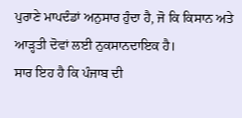ਪੁਰਾਣੇ ਮਾਪਦੰਡਾਂ ਅਨੁਸਾਰ ਹੁੰਦਾ ਹੈ, ਜੋ ਕਿ ਕਿਸਾਨ ਅਤੇ ਆੜ੍ਹਤੀ ਦੋਵਾਂ ਲਈ ਨੁਕਸਾਨਦਾਇਕ ਹੈ।
ਸਾਰ ਇਹ ਹੈ ਕਿ ਪੰਜਾਬ ਦੀ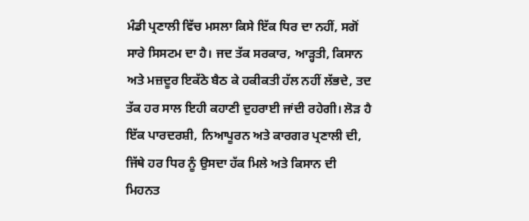ਮੰਡੀ ਪ੍ਰਣਾਲੀ ਵਿੱਚ ਮਸਲਾ ਕਿਸੇ ਇੱਕ ਧਿਰ ਦਾ ਨਹੀਂ, ਸਗੋਂ ਸਾਰੇ ਸਿਸਟਮ ਦਾ ਹੈ। ਜਦ ਤੱਕ ਸਰਕਾਰ, ਆੜ੍ਹਤੀ, ਕਿਸਾਨ ਅਤੇ ਮਜ਼ਦੂਰ ਇਕੱਠੇ ਬੈਠ ਕੇ ਹਕੀਕਤੀ ਹੱਲ ਨਹੀਂ ਲੱਭਦੇ, ਤਦ ਤੱਕ ਹਰ ਸਾਲ ਇਹੀ ਕਹਾਣੀ ਦੁਹਰਾਈ ਜਾਂਦੀ ਰਹੇਗੀ। ਲੋੜ ਹੈ ਇੱਕ ਪਾਰਦਰਸ਼ੀ, ਨਿਆਪੂਰਨ ਅਤੇ ਕਾਰਗਰ ਪ੍ਰਣਾਲੀ ਦੀ, ਜਿੱਥੇ ਹਰ ਧਿਰ ਨੂੰ ਉਸਦਾ ਹੱਕ ਮਿਲੇ ਅਤੇ ਕਿਸਾਨ ਦੀ ਮਿਹਨਤ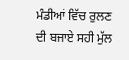ਮੰਡੀਆਂ ਵਿੱਚ ਰੁਲਣ ਦੀ ਬਜਾਏ ਸਹੀ ਮੁੱਲ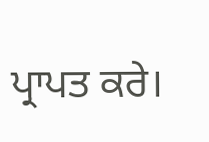ਪ੍ਰਾਪਤ ਕਰੇ।